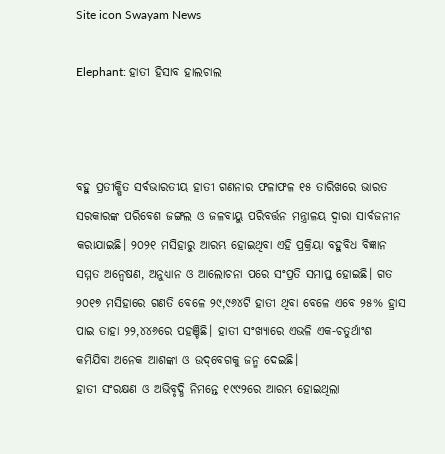Site icon Swayam News

Elephant: ହାତୀ ହିସାବ ହାଲଚାଲ



ବହୁ ପ୍ରତୀକ୍ଷିତ ସର୍ବଭାରତୀୟ ହାତୀ ଗଣନାର ଫଳାଫଳ ୧୫ ତାରିଖରେ ଭାରତ ସରକାରଙ୍କ ପରିବେଶ ଜଙ୍ଗଲ ଓ ଜଳବାୟୁ ପରିବର୍ତ୍ତନ ମନ୍ତ୍ରାଳୟ ଦ୍ୱାରା ସାର୍ବଜନୀନ କରାଯାଇଛି। ୨୦୨୧ ମସିହାରୁ ଆରମ୍ଭ ହୋଇଥିବା ଏହି ପ୍ରକ୍ରିୟା ବହୁବିଧ ବିଜ୍ଞାନ ସମ୍ମତ ଅନ୍ୱେଷଣ, ଅନୁଧ୍ୟାନ ଓ ଆଲୋଚନା ପରେ ସଂପ୍ରତି ସମାପ୍ତ ହୋଇଛି। ଗତ ୨୦୧୭ ମସିହାରେ ଗଣତି ବେଳେ ୨୯,୯୬୪ଟି ହାତୀ ଥିବା ବେଳେ ଏବେ ୨୫% ହ୍ରାସ ପାଇ ତାହା ୨୨,୪୪୬ରେ ପହଞ୍ଚିଛି। ହାତୀ ସଂଖ୍ୟାରେ ଏଭଳି ଏକ-ଚତୁର୍ଥାଂଶ କମିଯିବା ଅନେକ ଆଶଙ୍କା ଓ ଉଦ୍‌ବେଗକୁ ଜନ୍ମ ଦେଇଛି।
ହାତୀ ସଂରକ୍ଷଣ ଓ ଅଭିବୃଦ୍ଧି ନିମନ୍ତେ ୧୯୯୨ରେ ଆରମ୍ଭ ହୋଇଥିଲା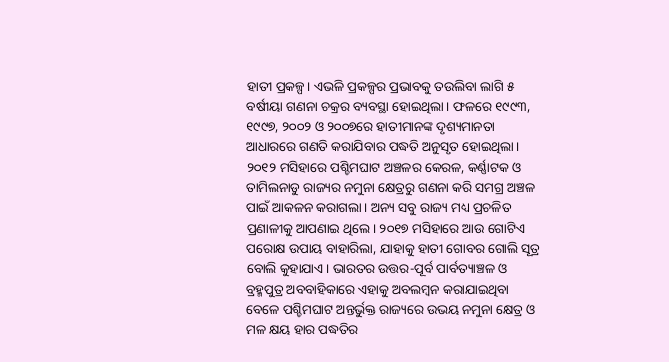ହାତୀ ପ୍ରକଳ୍ପ। ଏଭଳି ପ୍ରକଳ୍ପର ପ୍ରଭାବକୁ ତଉଲିବା ଲାଗି ୫ ବର୍ଷୀୟା ଗଣନା ଚକ୍ରର ବ୍ୟବସ୍ଥା ହୋଇଥିଲା। ଫଳରେ ୧୯୯୩, ୧୯୯୭, ୨୦୦୨ ଓ ୨୦୦୭ରେ ହାତୀମାନଙ୍କ ଦୃଶ୍ୟମାନତା ଆଧାରରେ ଗଣତି କରାଯିବାର ପଦ୍ଧତି ଅନୁସୃତ ହୋଇଥିଲା। ୨୦୧୨ ମସିହାରେ ପଶ୍ଚିମଘାଟ ଅଞ୍ଚଳର କେରଳ, କର୍ଣ୍ଣାଟକ ଓ ତାମିଲନାଡୁ ରାଜ୍ୟର ନମୁନା କ୍ଷେତ୍ରରୁ ଗଣନା କରି ସମଗ୍ର ଅଞ୍ଚଳ ପାଇଁ ଆକଳନ କରାଗଲା। ଅନ୍ୟ ସବୁ ରାଜ୍ୟ ମଧ୍ୟ ପ୍ରଚଳିତ ପ୍ରଣାଳୀକୁ ଆପଣାଇ ଥିଲେ। ୨୦୧୭ ମସିହା‌ରେ ଆଉ ଗୋଟିଏ ପରୋକ୍ଷ ଉପାୟ ବାହାରିଲା, ଯାହାକୁ ହାତୀ ଗୋବର ଗୋଲି ସୂତ୍ର ବୋଲି କୁହାଯାଏ। ଭାରତର ଉତ୍ତର-ପୂର୍ବ ପାର୍ବତ୍ୟାଞ୍ଚଳ ଓ ବ୍ରହ୍ମପୁତ୍ର ଅବବାହିକାରେ ଏହାକୁ ଅବଲମ୍ବନ କରାଯାଇଥିବା ବେଳେ ପଶ୍ଚିମଘାଟ ଅନ୍ତର୍ଭୁକ୍ତ ରାଜ୍ୟରେ ଉଭୟ ନମୁନା କ୍ଷେତ୍ର ଓ ମଳ କ୍ଷୟ ହାର ପଦ୍ଧତିର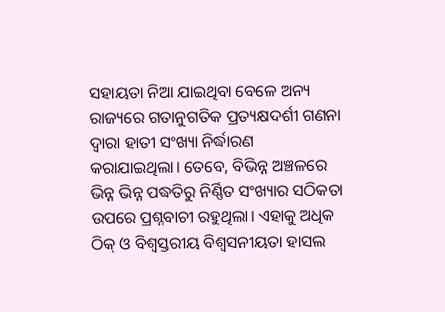ସହାୟତା ନିଆ ଯାଇଥିବା ବେଳେ ଅନ୍ୟ ରାଜ୍ୟରେ ଗତାନୁଗତିକ ପ୍ରତ୍ୟକ୍ଷଦର୍ଶୀ ଗଣନା ଦ୍ୱାରା ହାତୀ ସଂଖ୍ୟା ନିର୍ଦ୍ଧାରଣ କରାଯାଇଥିଲା। ତେବେ, ବିଭିନ୍ନ ଅଞ୍ଚଳରେ ଭିନ୍ନ ଭିନ୍ନ ପଦ୍ଧତିରୁ ନିର୍ଣ୍ଣିତ ସଂଖ୍ୟାର ସଠିକତା ଉପରେ ପ୍ରଶ୍ନବାଚୀ ରହୁଥିଲା। ଏହାକୁ ଅଧିକ ଠିକ୍ ଓ ବିଶ୍ୱସ୍ତରୀୟ ବିଶ୍ୱସନୀୟତା ହାସଲ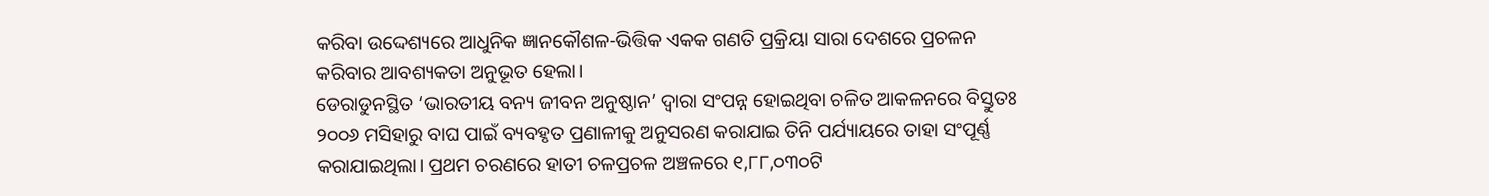କରିବା ଉଦ୍ଦେଶ୍ୟରେ ଆଧୁନିକ ଜ୍ଞାନକୌଶଳ-ଭିତ୍ତିକ ଏକକ ଗଣତି ପ୍ରକ୍ରିୟା ସାରା ଦେଶରେ ପ୍ରଚଳନ କରିବାର ଆବଶ୍ୟକତା ଅନୁଭୂତ ହେଲା।
ଡେରାଡୁନସ୍ଥିତ ‘ଭାରତୀୟ ବନ୍ୟ ଜୀବନ ଅନୁଷ୍ଠାନ’ ଦ୍ୱାରା ସଂପନ୍ନ ହୋଇଥିବା ଚଳିତ ଆକଳନରେ ବିସ୍ତୁତଃ ୨୦୦୬ ମସିହାରୁ ବାଘ ପାଇଁ ବ୍ୟବହୃତ ପ୍ରଣାଳୀକୁ ଅନୁସରଣ କରାଯାଇ ତିନି ପର୍ଯ୍ୟାୟରେ ତାହା ସଂପୂର୍ଣ୍ଣ କରାଯାଇଥିଲା। ପ୍ରଥମ ଚରଣରେ ହାତୀ ଚଳପ୍ରଚଳ ଅଞ୍ଚଳରେ ୧,୮୮,୦୩୦ଟି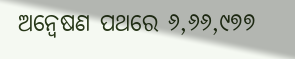ଅନ୍ୱେଷଣ ପଥରେ ୬,୬୬,୯୭୭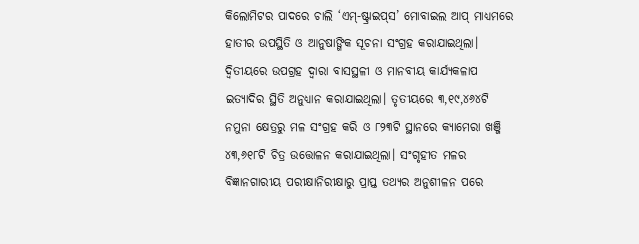କିଲୋମିଟର ପାଦରେ ଚାଲି ‘ଏମ୍‌-ଷ୍ଟ୍ରାଇପ୍‌ସ’ ମୋବାଇଲ ଆପ୍ ମାଧ୍ୟମରେ ହାତୀର ଉପସ୍ଥିତି ଓ ଆନୁଷାଙ୍ଗିକ ସୂଚନା ସଂଗ୍ରହ କରାଯାଇଥିଲା। ଦ୍ୱିତୀୟରେ ଉପଗ୍ରହ ଦ୍ୱାରା ବାସସ୍ଥଳୀ ଓ ମାନବୀୟ କାର୍ଯ୍ୟକଳାପ ଇତ୍ୟାଦିର ସ୍ଥିତି ଅନୁଧ୍ୟାନ କରାଯାଇଥିଲା। ତୃତୀୟରେ ୩,୧୯,୪୬୪ଟି ନମୁନା କ୍ଷେତ୍ରରୁ ମଳ ସଂଗ୍ରହ କରି ଓ ୮୨୩ଟି ସ୍ଥାନରେ କ୍ୟାମେରା ଖଞ୍ଜି ୪୩,୬୧୮ଟି ଚିତ୍ର ଉତ୍ତୋଳନ କରାଯାଇଥିଲା। ସଂଗୃହୀତ ମଳର ବିଜ୍ଞାନଗାରୀୟ ପରୀକ୍ଷାନିରୀକ୍ଷାରୁ ପ୍ରାପ୍ତ ତଥ୍ୟର ଅନୁଶୀଳନ ପରେ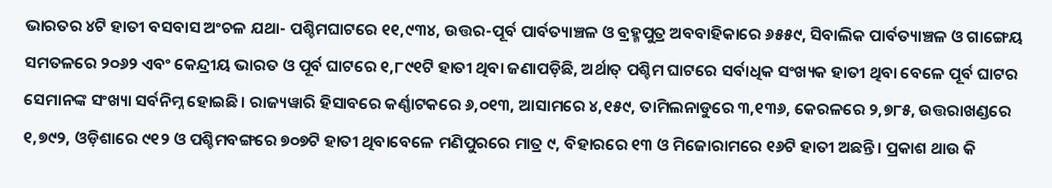ଭାରତର ୪ଟି ହାତୀ ବସବାସ ଅଂଚଳ ଯଥା- ପଶ୍ଚିମଘାଟରେ ୧୧,୯୩୪, ଉତ୍ତର-ପୂର୍ବ ପାର୍ବତ୍ୟାଞ୍ଚଳ ଓ ବ୍ରହ୍ମପୁତ୍ର ଅବବାହିକାରେ ୬୫୫୯, ସିବାଲିକ ପାର୍ବତ୍ୟାଞ୍ଚଳ ଓ ଗାଙ୍ଗେୟ ସମତଳରେ ୨୦୬୨ ଏବଂ କେନ୍ଦ୍ରୀୟ ଭାରତ ଓ ପୂର୍ବ ଘାଟରେ ୧,୮୯୧ଟି ହାତୀ ଥିବା ଜଣାପଡ଼ିଛି, ଅର୍ଥାତ୍‌ ପଶ୍ଚିମ ଘାଟରେ ସର୍ବାଧିକ ସଂଖ୍ୟକ ହାତୀ ଥିବା ବେଳେ ପୂର୍ବ ଘାଟର ସେମାନଙ୍କ ସଂଖ୍ୟା ସର୍ବନିମ୍ନ ହୋଇଛି। ରାଜ୍ୟୱାରି ହିସାବରେ କର୍ଣ୍ଣାଟକରେ ୬,୦୧୩, ଆସାମରେ ୪,୧୫୯, ତାମିଲନାଡୁରେ ୩,୧୩୬, କେରଳରେ ୨,୭୮୫, ଉତ୍ତରାଖଣ୍ଡରେ ୧,୭୯୨, ଓଡ଼ିଶାରେ ୯୧୨ ଓ ପଶ୍ଚିମବଙ୍ଗରେ ୭୦୭ଟି ହାତୀ ଥିବାବେଳେ ମଣିପୁରରେ ମାତ୍ର ୯, ବିହାରରେ ୧୩ ଓ ମିଜୋରାମରେ ୧୬ଟି ହାତୀ ଅଛନ୍ତି। ପ୍ରକାଶ ଥାଉ କି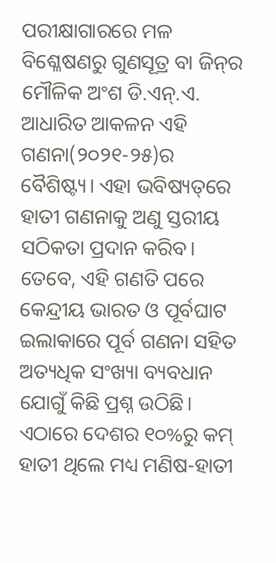ପରୀକ୍ଷାଗାରରେ ମଳ ବିଶ୍ଳେଷଣରୁ ଗୁଣସୂତ୍ର ବା ଜିନ୍‌ର ମୌଳିକ ଅଂଶ ଡି.ଏନ୍‌.ଏ. ଆଧାରିତ ଆକଳନ ଏହି ଗଣନା(୨୦୨୧-୨୫)ର ବୈଶିଷ୍ଟ୍ୟ। ଏହା ଭବିଷ୍ୟତ୍‌ରେ ହାତୀ ଗଣନାକୁ ଅଣୁ ସ୍ତରୀୟ ସଠିକତା ପ୍ରଦାନ କରିବ।
ତେବେ, ଏହି ଗଣତି ପରେ କେନ୍ଦ୍ରୀୟ ଭାରତ ଓ ପୂର୍ବଘାଟ ଇଲାକାରେ ପୂର୍ବ ଗଣନା ସହିତ ଅତ୍ୟଧିକ ସଂଖ୍ୟା ବ୍ୟବଧାନ ଯୋଗୁଁ କିଛି ପ୍ରଶ୍ନ ଉଠିଛି। ଏଠାରେ ଦେଶର ୧୦%ରୁ କମ୍ ହାତୀ ଥିଲେ ମଧ୍ୟ ମଣିଷ-ହାତୀ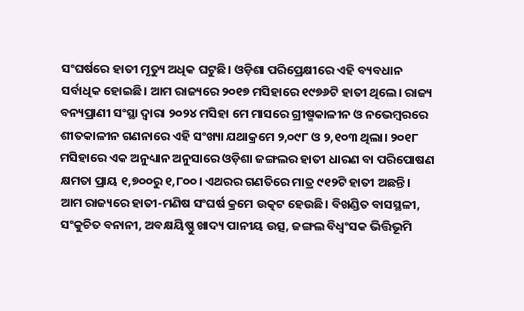ସଂଘର୍ଷରେ ହାତୀ ମୃତ୍ୟୁ ଅଧିକ ଘଟୁଛି। ଓଡ଼ିଶା‌ ପରିପ୍ରେକ୍ଷୀରେ ଏହି ବ୍ୟବଧାନ ସର୍ବାଧିକ ହୋଇଛି। ଆମ ରାଜ୍ୟରେ ୨୦୧୭ ମସିହାରେ ୧୯୭୬ଟି ହାତୀ ଥିଲେ। ରାଜ୍ୟ ବନ୍ୟପ୍ରାଣୀ ସଂସ୍ଥା ଦ୍ୱାରା ୨୦୨୪ ମସିହା ମେ ମାସରେ ଗ୍ରୀଷ୍ମକାଳୀନ ଓ ନଭେମ୍ବରରେ ଶୀତକାଳୀନ ଗଣନାରେ ଏହି ସଂଖ୍ୟା ଯଥାକ୍ରମେ ୨,୦୯୮ ଓ ୨,୧୦୩ ଥିଲା। ୨୦୧୮ ମସିହାରେ ଏକ ଅନୁଧ୍ୟାନ ଅନୁସାରେ ଓଡ଼ିଶା ଜଙ୍ଗଲର ହାତୀ ଧାରଣ ବା ପରିପୋଷଣ କ୍ଷମତା ପ୍ରାୟ ୧,୭୦୦ରୁ ୧,୮୦୦। ଏଥରର ଗଣତିରେ ମାତ୍ର ୯୧୨ଟି ହାତୀ ଅଛନ୍ତି।
ଆମ ରାଜ୍ୟରେ ହାତୀ-ମଣିଷ ସଂଘର୍ଷ କ୍ରମେ ଉତ୍କଟ ହେଉଛି। ବିଖଣ୍ଡିତ ବାସସ୍ଥଳୀ, ସଂକୁଚିତ ବନାନୀ, ଅବକ୍ଷୟିଷ୍ଣୁ ଖାଦ୍ୟ ପାନୀୟ ଉତ୍ସ, ଜଙ୍ଗଲ ବିଧ୍ବଂସକ ଭିତ୍ତିଭୂମି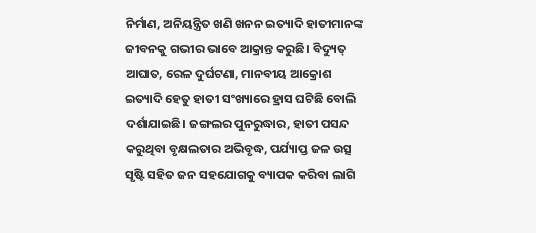ନିର୍ମାଣ, ଅନିୟନ୍ତ୍ରିତ ଖଣି ଖନନ ଇତ୍ୟାଦି ହାତୀମାନଙ୍କ ଜୀବନକୁ ଗଭୀର ଭାବେ ଆକ୍ରାନ୍ତ କରୁଛି। ବିଦ୍ୟୁତ୍‌ ଆଘାତ, ରେଳ ଦୁର୍ଘଟଣା, ମାନବୀୟ ଆକ୍ରୋଶ ଇତ୍ୟାଦି ହେତୁ ହାତୀ ସଂଖ୍ୟାରେ ହ୍ରାସ ଘଟିଛି ବୋଲି ଦର୍ଶାଯାଇଛି। ଜଙ୍ଗଲର ପୁନରୁଦ୍ଧାର, ହାତୀ ପସନ୍ଦ କରୁଥିବା ବୃକ୍ଷଲତାର ଅଭିବୃଦ୍ଧ, ପର୍ଯ୍ୟାପ୍ତ ଜଳ ଉତ୍ସ ସୃଷ୍ଟି ସହିତ ଜନ ସହଯୋଗକୁ ବ୍ୟାପକ କରିବା ଲାଗି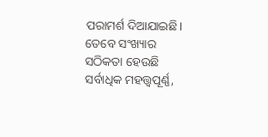ପରାମର୍ଶ ଦିଆଯାଇଛି। ତେବେ ସଂଖ୍ୟାର ସଠିକତା ହେଉଛି ସର୍ବାଧିକ ମହତ୍ତ୍ବପୂର୍ଣ୍ଣ,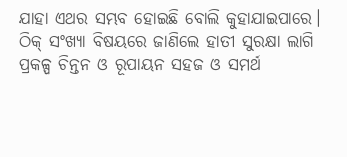ଯାହା ଏଥର ସମ୍ଭବ ହୋଇଛି ବୋଲି କୁହାଯାଇପାରେ। ଠିକ୍‌ ସଂଖ୍ୟା ବିଷୟରେ ଜାଣିଲେ ହାତୀ ସୁରକ୍ଷା ଲାଗି ପ୍ରକଳ୍ପ ଚିନ୍ତନ ଓ ରୂପାୟନ ସହଜ ଓ ସମର୍ଥ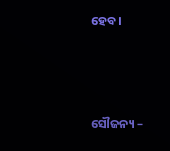ହେବ।



ସୌଜନ୍ୟ –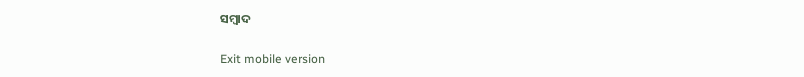ସମ୍ବାଦ

Exit mobile version